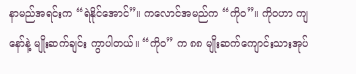နာမည်အရင်းက “ရဲနိုင်အောင်”။ ကလောင်အမည်က “ကိုဝ”။ ကိုဝဟာ ကျနော်နဲ့ မျိုးဆက်ချင်း ကွာပါတယ်။ “ကိုဝ” က ၈၈ မျိုးဆက်ကျောင်းသားအုပ်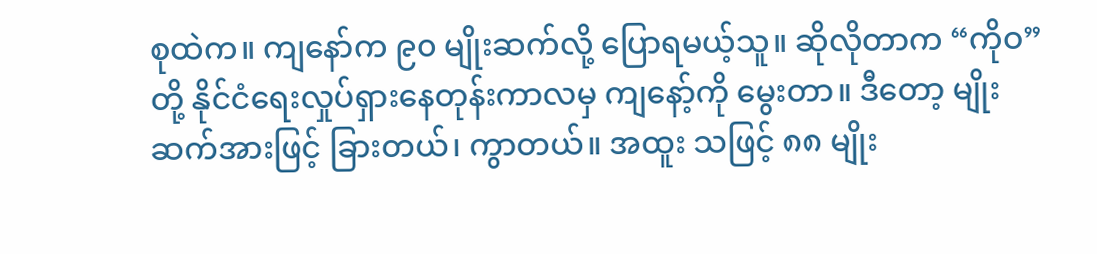စုထဲက။ ကျနော်က ၉၀ မျိုးဆက်လို့ ပြောရမယ့်သူ။ ဆိုလိုတာက “ကိုဝ” တို့ နိုင်ငံရေးလှုပ်ရှားနေတုန်းကာလမှ ကျနော့်ကို မွေးတာ။ ဒီတော့ မျိုးဆက်အားဖြင့် ခြားတယ်၊ ကွာတယ်။ အထူး သဖြင့် ၈၈ မျိုး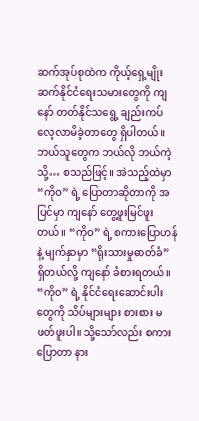ဆက်အုပ်စုထဲက ကိုယ့်ရှေ့မျိုးဆက်နိုင်ငံရေးသမားတွေကို ကျနော် တတ်နိုင်သရွေ့ ချည်းကပ် လေ့လာမိခဲ့တာတွေ ရှိပါတယ်။ ဘယ်သူတွေက ဘယ်လို ဘယ်ကဲ့သို့… စသည်ဖြင့်။ အဲသည့်ထဲမှာ “ကိုဝ” ရဲ့ ပြောတာဆိုတာကို အပြင်မှာ ကျနော် တွေ့ဖူးမြင်ဖူးတယ်။ “ကိုဝ” ရဲ့ စကားပြောဟန်နဲ့ မျက်နှာမှာ “ရိုးသားမှုဓာတ်ခံ” ရှိတယ်လို့ ကျနော် ခံစားရတယ်။ “ကိုဝ” ရဲ့ နိုင်ငံရေးဆောင်းပါးတွေကို သိပ်များများ စားစား မဖတ်ဖူးပါ။ သို့သော်လည်း စကားပြောတာ နား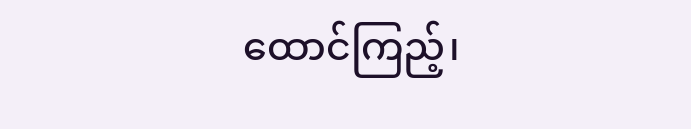ထောင်ကြည့်၊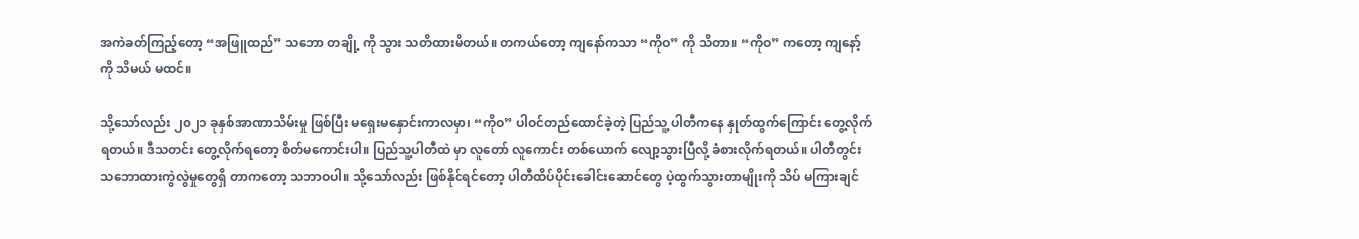အကဲခတ်ကြည့်တော့ “အဖြူထည်” သဘော တချို့ ကို သွား သတိထားမိတယ်။ တကယ်တော့ ကျနော်ကသာ “ကိုဝ” ကို သိတာ။ “ကိုဝ” ကတော့ ကျနော့်ကို သိမယ် မထင်။

သို့သော်လည်း ၂၀၂၁ ခုနှစ်အာဏာသိမ်းမှု ဖြစ်ပြီး မရှေးမနှောင်းကာလမှာ၊ “ကိုဝ” ပါဝင်တည်ထောင်ခဲ့တဲ့ ပြည်သူ့ ပါတီကနေ နှုတ်ထွက်ကြောင်း တွေ့လိုက်ရတယ်။ ဒီသတင်း တွေ့လိုက်ရတော့ စိတ်မကောင်းပါ။ ပြည်သူ့ပါတီထဲ မှာ လူတော် လူကောင်း တစ်ယောက် လျော့သွားပြီလို့ ခံစားလိုက်ရတယ်။ ပါတီတွင်း သဘောထားကွဲလွဲမှုတွေရှိ တာကတော့ သဘာဝပါ။ သို့သော်လည်း ဖြစ်နိုင်ရင်တော့ ပါတီထိပ်ပိုင်းခေါင်းဆောင်တွေ ပဲ့ထွက်သွားတာမျိုးကို သိပ် မကြားချင်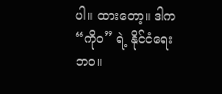ပါ။ ထားတော့။ ဒါက “ကိုဝ” ရဲ့ နိုင်ငံရေးဘဝ။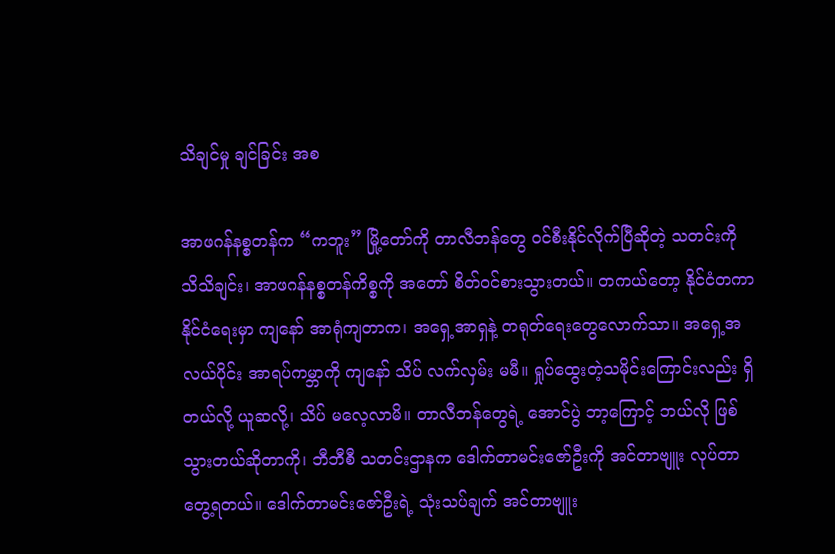သိချင်မှု ချင်ခြင်း အစ

အာဖဂန်နစ္စတန်က “ကဘူး” မြို့တော်ကို တာလီဘန်တွေ ဝင်စီးနိုင်လိုက်ပြီဆိုတဲ့ သတင်းကို သိသိချင်း၊ အာဖဂန်နစ္စတန်ကိစ္စကို အတော် စိတ်ဝင်စားသွားတယ်။ တကယ်တော့ နိုင်ငံတကာနိုင်ငံရေးမှာ ကျနော် အာရုံကျတာက၊ အရှေ့အာရှနဲ့ တရုတ်ရေးတွေလောက်သာ။ အရှေ့အလယ်ပိုင်း အာရပ်ကမ္ဘာကို ကျနော် သိပ် လက်လှမ်း မမီ။ ရှုပ်ထွေးတဲ့သမိုင်းကြောင်းလည်း ရှိတယ်လို့ ယူဆလို့၊ သိပ် မလေ့လာမိ။ တာလီဘန်တွေရဲ့ အောင်ပွဲ ဘာ့ကြောင့် ဘယ်လို ဖြစ်သွားတယ်ဆိုတာကို၊ ဘီဘီစီ သတင်းဌာနက ဒေါက်တာမင်းဇော်ဦးကို အင်တာဗျူး လုပ်တာတွေ့ရတယ်။ ဒေါက်တာမင်းဇော်ဦးရဲ့ သုံးသပ်ချက် အင်တာဗျူး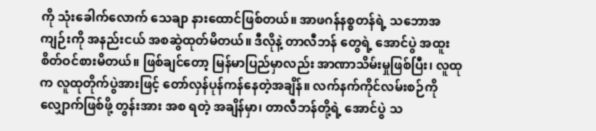ကို သုံးခေါက်လောက် သေချာ နားထောင်ဖြစ်တယ်။ အာဖဂန်နစ္စတန်ရဲ့ သဘောအကျဉ်းကို အနည်းငယ် အစဆွဲထုတ်မိတယ်။ ဒီလိုနဲ့ တာလီဘန် တွေရဲ့ အောင်ပွဲ အထူးစိတ်ဝင်စားမိတယ်။ ဖြစ်ချင်တော့ မြန်မာပြည်မှာလည်း အာဏာသိမ်းမှုဖြစ်ပြီး၊ လူထုက လူထုတိုက်ပွဲအားဖြင့် တော်လှန်ပုန်ကန်နေတဲ့အချိန်။ လက်နက်ကိုင်လမ်းစဉ်ကို လျှောက်ဖြစ်ဖို့ တွန်းအား အစ ရတဲ့ အချိန်မှာ၊ တာလီဘန်တို့ရဲ့ အောင်ပွဲ သ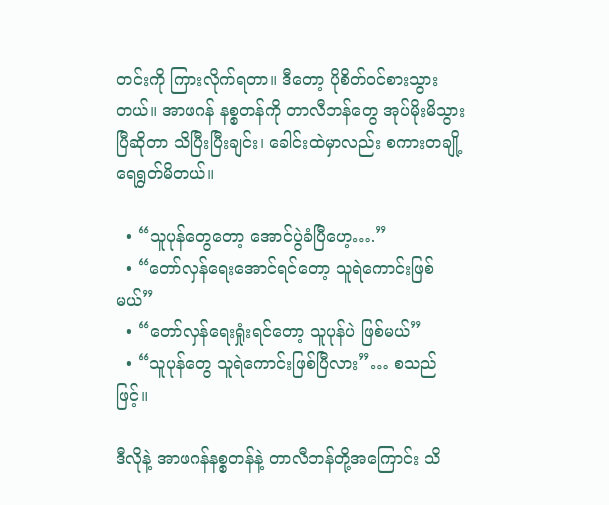တင်းကို ကြားလိုက်ရတာ။ ဒီတော့ ပိုစိတ်ဝင်စားသွားတယ်။ အာဖဂန် နစ္စတန်ကို တာလီဘန်တွေ အုပ်မိုးမိသွားပြီဆိုတာ သိပြီးပြီးချင်း၊ ခေါင်းထဲမှာလည်း စကားတချို့ ရေရွတ်မိတယ်။

  • “သူပုန်တွေတော့ အောင်ပွဲခံပြီဟေ့….”
  • “တော်လှန်ရေးအောင်ရင်တော့ သူရဲကောင်းဖြစ်မယ်”
  • “တော်လှန်ရေးရှုံးရင်တော့ သူပုန်ပဲ ဖြစ်မယ်”
  • “သူပုန်တွေ သူရဲကောင်းဖြစ်ပြီလား”… စသည်ဖြင့်။

ဒီလိုနဲ့ အာဖဂန်နစ္စတန်နဲ့ တာလီဘန်တို့အကြောင်း သိ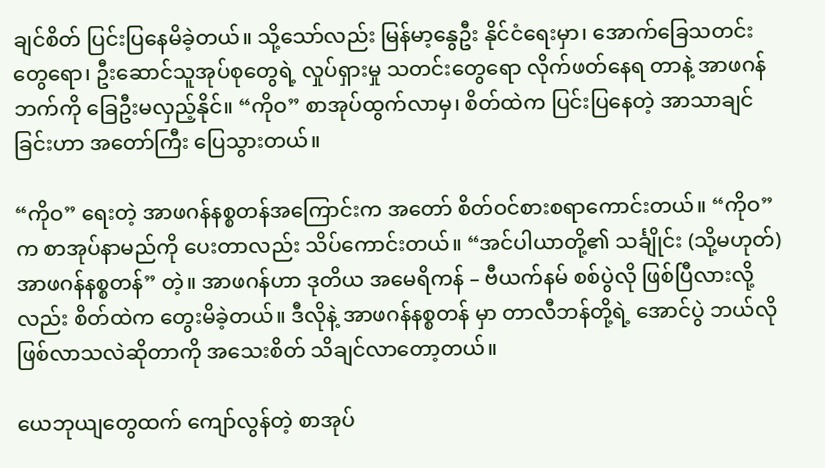ချင်စိတ် ပြင်းပြနေမိခဲ့တယ်။ သို့သော်လည်း မြန်မာ့နွေဦး နိုင်ငံရေးမှာ၊ အောက်ခြေသတင်းတွေရော၊ ဦးဆောင်သူအုပ်စုတွေရဲ့ လှုပ်ရှားမှု သတင်းတွေရော လိုက်ဖတ်နေရ တာနဲ့ အာဖဂန်ဘက်ကို ခြေဦးမလှည့်နိုင်။ “ကိုဝ” စာအုပ်ထွက်လာမှ၊ စိတ်ထဲက ပြင်းပြနေတဲ့ အာသာချင်ခြင်းဟာ အတော်ကြီး ပြေသွားတယ်။

“ကိုဝ” ရေးတဲ့ အာဖဂန်နစ္စတန်အကြောင်းက အတော် စိတ်ဝင်စားစရာကောင်းတယ်။ “ကိုဝ” က စာအုပ်နာမည်ကို ပေးတာလည်း သိပ်ကောင်းတယ်။ “အင်ပါယာတို့၏ သင်္ချိုင်း (သို့မဟုတ်) အာဖဂန်နစ္စတန်” တဲ့။ အာဖဂန်ဟာ ဒုတိယ အမေရိကန် – ဗီယက်နမ် စစ်ပွဲလို ဖြစ်ပြီလားလို့လည်း စိတ်ထဲက တွေးမိခဲ့တယ်။ ဒီလိုနဲ့ အာဖဂန်နစ္စတန် မှာ တာလီဘန်တို့ရဲ့ အောင်ပွဲ ဘယ်လို ဖြစ်လာသလဲဆိုတာကို အသေးစိတ် သိချင်လာတော့တယ်။

ယေဘုယျတွေထက် ကျော်လွန်တဲ့ စာအုပ်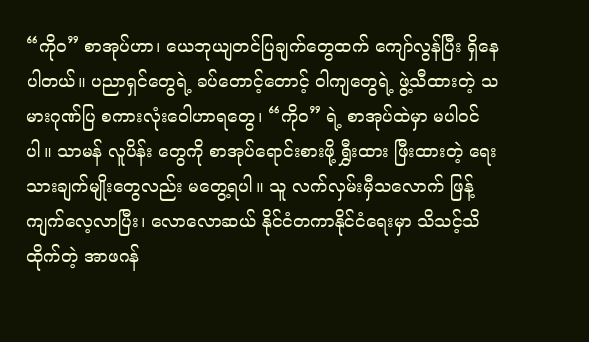“ကိုဝ” စာအုပ်ဟာ၊ ယေဘုယျတင်ပြချက်တွေထက် ကျော်လွန်ပြီး ရှိနေပါတယ်။ ပညာရှင်တွေရဲ့ ခပ်တောင့်တောင့် ဝါကျတွေရဲ့ ဖွဲ့သီထားတဲ့ သမားဂုဏ်ပြ စကားလုံးဝေါဟာရတွေ၊ “ကိုဝ” ရဲ့ စာအုပ်ထဲမှာ မပါဝင်ပါ။ သာမန် လူပိန်း တွေကို စာအုပ်ရောင်းစားဖို့ ရွှီးထား ဖြီးထားတဲ့ ရေးသားချက်မျိုးတွေလည်း မတွေ့ရပါ။ သူ လက်လှမ်းမှီသလောက် ဖြန့်ကျက်လေ့လာပြီး၊ လောလောဆယ် နိုင်ငံတကာနိုင်ငံရေးမှာ သိသင့်သိထိုက်တဲ့ အာဖဂန်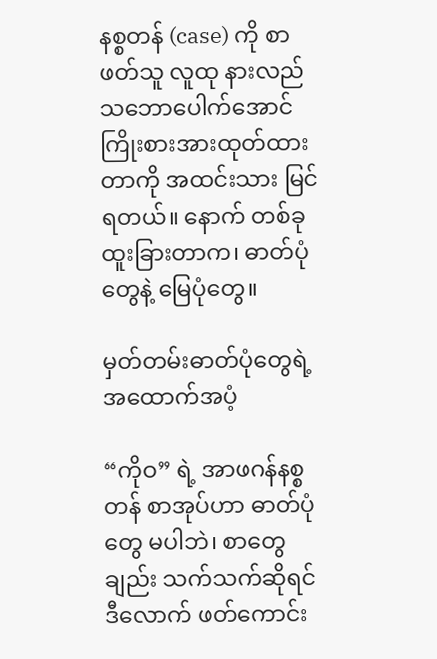နစ္စတန် (case) ကို စာဖတ်သူ လူထု နားလည်သဘောပေါက်အောင် ကြိုးစားအားထုတ်ထားတာကို အထင်းသား မြင်ရတယ်။ နောက် တစ်ခု ထူးခြားတာက၊ ဓာတ်ပုံတွေနဲ့ မြေပုံတွေ။

မှတ်တမ်းဓာတ်ပုံတွေရဲ့ အထောက်အပံ့

“ကိုဝ” ရဲ့ အာဖဂန်နစ္စတန် စာအုပ်ဟာ ဓာတ်ပုံတွေ မပါဘဲ၊ စာတွေချည်း သက်သက်ဆိုရင် ဒီလောက် ဖတ်ကောင်း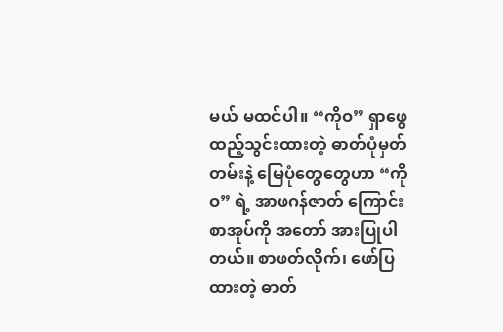မယ် မထင်ပါ။ “ကိုဝ” ရှာဖွေ ထည့်သွင်းထားတဲ့ ဓာတ်ပုံမှတ်တမ်းနဲ့ မြေပုံတွေတွေဟာ “ကိုဝ” ရဲ့ အာဖဂန်ဇာတ် ကြောင်း စာအုပ်ကို အတော် အားပြုပါတယ်။ စာဖတ်လိုက်၊ ဖော်ပြထားတဲ့ ဓာတ်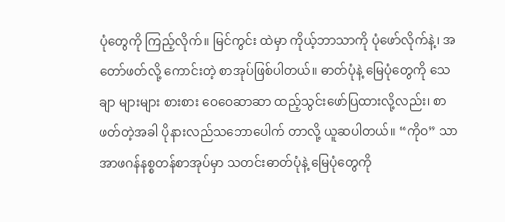ပုံတွေကို ကြည့်လိုက်။ မြင်ကွင်း ထဲမှာ ကိုယ့်ဘာသာကို ပုံဖော်လိုက်နဲ့၊ အတော်ဖတ်လို့ ကောင်းတဲ့ စာအုပ်ဖြစ်ပါတယ်။ ဓာတ်ပုံနဲ့ မြေပုံတွေကို သေချာ များများ စားစား ဝေဝေဆာဆာ ထည့်သွင်းဖော်ပြထားလို့လည်း၊ စာဖတ်တဲ့အခါ ပိုနားလည်သဘောပေါက် တာလို့ ယူဆပါတယ်။ “ကိုဝ” သာ အာဖဂန်နစ္စတန်စာအုပ်မှာ သတင်းဓာတ်ပုံနဲ့ မြေပုံတွေကို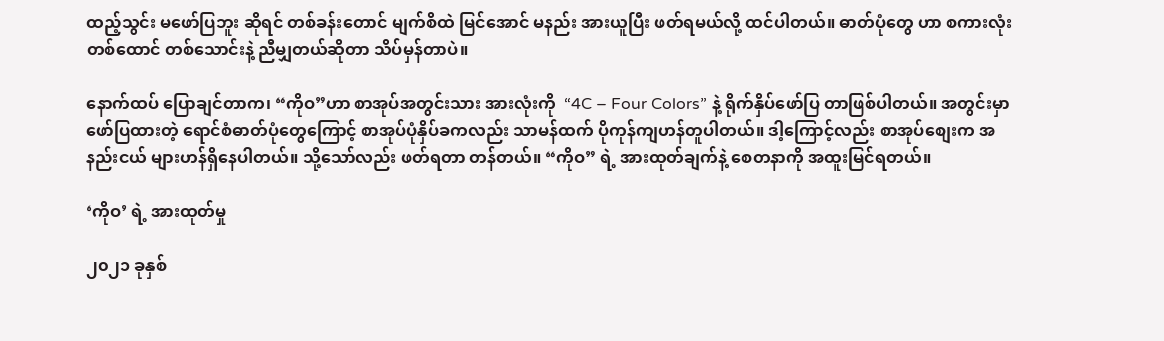ထည့်သွင်း မဖော်ပြဘူး ဆိုရင် တစ်ခန်းတောင် မျက်စိထဲ မြင်အောင် မနည်း အားယူပြီး ဖတ်ရမယ်လို့ ထင်ပါတယ်။ ဓာတ်ပုံတွေ ဟာ စကားလုံးတစ်ထောင် တစ်သောင်းနဲ့ ညီမျှတယ်ဆိုတာ သိပ်မှန်တာပဲ။

နောက်ထပ် ပြောချင်တာက၊ “ကိုဝ”ဟာ စာအုပ်အတွင်းသား အားလုံးကို  “4C – Four Colors” နဲ့ ရိုက်နှိပ်ဖော်ပြ တာဖြစ်ပါတယ်။ အတွင်းမှာ ဖော်ပြထားတဲ့ ရောင်စံဓာတ်ပုံတွေကြောင့် စာအုပ်ပုံနှိပ်ခကလည်း သာမန်ထက် ပိုကုန်ကျဟန်တူပါတယ်။ ဒါ့ကြောင့်လည်း စာအုပ်စျေးက အနည်းငယ် များဟန်ရှိနေပါတယ်။ သို့သော်လည်း ဖတ်ရတာ တန်တယ်။ “ကိုဝ” ရဲ့ အားထုတ်ချက်နဲ့ စေတနာကို အထူးမြင်ရတယ်။

‘ကိုဝ’ ရဲ့ အားထုတ်မှု

၂၀၂၁ ခုနှစ်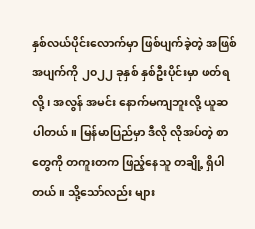နှစ်လယ်ပိုင်းလောက်မှာ ဖြစ်ပျက်ခဲ့တဲ့ အဖြစ်အပျက်ကို ၂၀၂၂ ခုနှစ် နှစ်ဦးပိုင်းမှာ ဖတ်ရလို့၊ အလွန် အမင်း နောက်မကျဘူးလို့ ယူဆပါတယ်။ မြန်မာပြည်မှာ ဒီလို လိုအပ်တဲ့ စာတွေကို တကူးတက ဖြည့်နေသူ တချို့ ရှိပါတယ်။ သို့သော်လည်း များ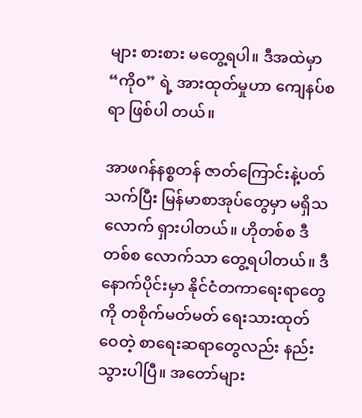များ စားစား မတွေ့ရပါ။ ဒီအထဲမှာ “ကိုဝ” ရဲ့ အားထုတ်မှုဟာ ကျေနပ်စရာ ဖြစ်ပါ တယ်။

အာဖဂန်နစ္စတန် ဇာတ်ကြောင်းနဲ့ပတ်သက်ပြီး မြန်မာစာအုပ်တွေမှာ မရှိသလောက် ရှားပါတယ်။ ဟိုတစ်စ ဒီတစ်စ လောက်သာ တွေ့ရပါတယ်။ ဒီနောက်ပိုင်းမှာ နိုင်ငံတကာရေးရာတွေကို တစိုက်မတ်မတ် ရေးသားထုတ်ဝေတဲ့ စာရေးဆရာတွေလည်း နည်းသွားပါပြီ။ အတော်များ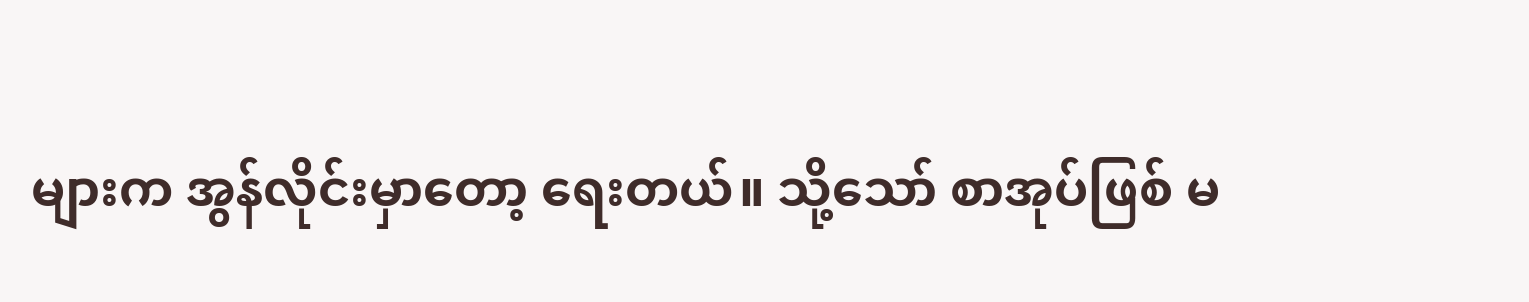များက အွန်လိုင်းမှာတော့ ရေးတယ်။ သို့သော် စာအုပ်ဖြစ် မ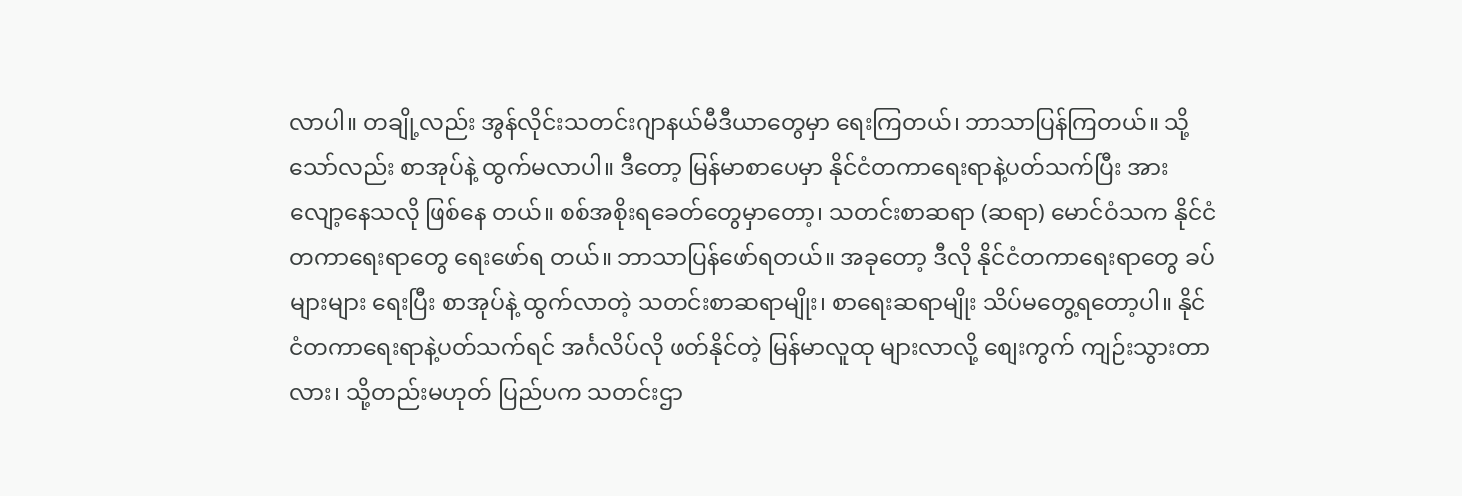လာပါ။ တချို့လည်း အွန်လိုင်းသတင်းဂျာနယ်မီဒီယာတွေမှာ ရေးကြတယ်၊ ဘာသာပြန်ကြတယ်။ သို့သော်လည်း စာအုပ်နဲ့ ထွက်မလာပါ။ ဒီတော့ မြန်မာစာပေမှာ နိုင်ငံတကာရေးရာနဲ့ပတ်သက်ပြီး အားလျော့နေသလို ဖြစ်နေ တယ်။ စစ်အစိုးရခေတ်တွေမှာတော့၊ သတင်းစာဆရာ (ဆရာ) မောင်ဝံသက နိုင်ငံတကာရေးရာတွေ ရေးဖော်ရ တယ်။ ဘာသာပြန်ဖော်ရတယ်။ အခုတော့ ဒီလို နိုင်ငံတကာရေးရာတွေ ခပ်များများ ရေးပြီး စာအုပ်နဲ့ ထွက်လာတဲ့ သတင်းစာဆရာမျိုး၊ စာရေးဆရာမျိုး သိပ်မတွေ့ရတော့ပါ။ နိုင်ငံတကာရေးရာနဲ့ပတ်သက်ရင် အင်္ဂလိပ်လို ဖတ်နိုင်တဲ့ မြန်မာလူထု များလာလို့ စျေးကွက် ကျဉ်းသွားတာလား၊ သို့တည်းမဟုတ် ပြည်ပက သတင်းဌာ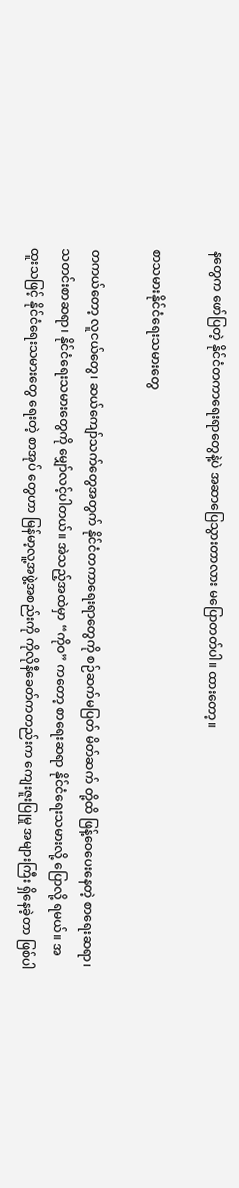နတွေက ဖော်ပြတဲ့ နိုင်ငံတကာရေးရာတွေနဲ့ပဲ အဆာပြေသွားတာလား မပြောတတ်ပါ။ ထားတော့။

စာသမားနိုင်ငံရေးသမားတွေ

တကယ်တော့ လူငယ်တွေ၊ ဆယ်ကျော်သက်တွေအတွက် နိုင်ငံတကာရေးရာတွေကို စဉ်ဆက်မပြတ် မိတ်ဆက် တို့ထိ ဖြန့်ဝေပေးနေတဲ့ စာရေးဆရာ၊ သတင်းစာဆရာ၊ နိုင်ငံရေးသမားတွေကို မျှော်လင့်ပါတယ်။ အဲသည့်အထဲမှာ “ကိုဝ” ကတော့ စာရေးဆရာ နိုင်ငံရေးသမားလို့ ပြောလို့ ရမယ်။ အထူးသဖြင့် နိုင်ငံရေးသမားတွေ ရေးတဲ့ စာအုပ် တွေဟာ မြန်မာ့လူ့အဖွဲ့အစည်းကို ကိုလိုနီခေတ်ကတည်းက ကျေးဇူးပြုမှု အများကြီး ရှိနေခဲ့တာ ဖြစ်ပါ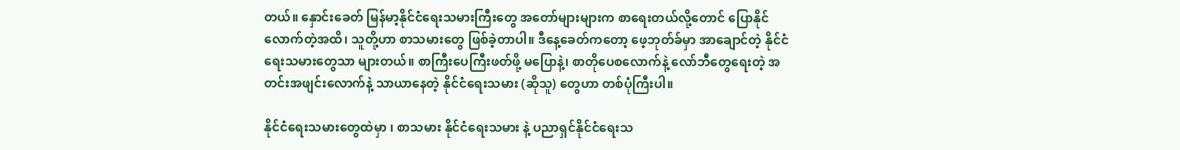တယ်။ နှောင်းခေတ် မြန်မာ့နိုင်ငံရေးသမားကြီးတွေ အတော်များများက စာရေးတယ်လို့တောင် ပြောနိုင်လောက်တဲ့အထိ၊ သူတို့ဟာ စာသမားတွေ ဖြစ်ခဲ့တာပါ။ ဒီနေ့ခေတ်ကတော့ ဖေ့ဘုတ်ခ်မှာ အာချောင်တဲ့ နိုင်ငံရေးသမားတွေသာ များတယ်။ စာကြီးပေကြီးဖတ်ဖို့ မပြောနဲ့၊ စာတိုပေစလောက်နဲ့ လော်ဘီတွေရေးတဲ့ အတင်းအဖျင်းလောက်နဲ့ သာယာနေတဲ့ နိုင်ငံရေးသမား (ဆိုသူ) တွေဟာ တစ်ပုံကြီးပါ။

နိုင်ငံရေးသမားတွေထဲမှာ ၊ စာသမား နိုင်ငံရေးသမား နဲ့ ပညာရှင်နိုင်ငံရေးသ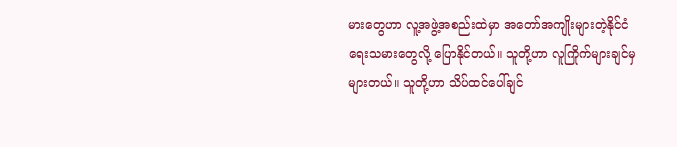မားတွေဟာ လူ့အဖွဲ့အစည်းထဲမှာ အတော်အကျိုးများတဲ့နိုင်ငံရေးသမားတွေလို့ ပြောနိုင်တယ်။ သူတို့ဟာ လူကြိုက်များချင်မှ များတယ်။ သူတို့ဟာ သိပ်ထင်ပေါ်ချင်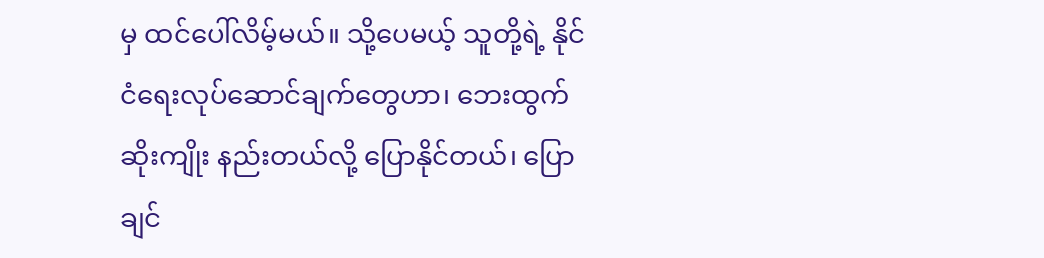မှ ထင်ပေါ်လိမ့်မယ်။ သို့ပေမယ့် သူတို့ရဲ့ နိုင်ငံရေးလုပ်ဆောင်ချက်တွေဟာ၊ ဘေးထွက်ဆိုးကျိုး နည်းတယ်လို့ ပြောနိုင်တယ်၊ ပြောချင်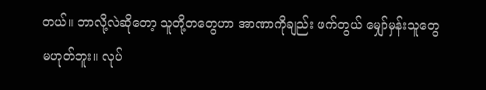တယ်။ ဘာလို့လဲဆိုတော့ သူတို့တတွေဟာ အာဏာကိုချည်း ဖက်တွယ် မျှော်မှန်းသူတွေ မဟုတ်ဘူး။ လုပ်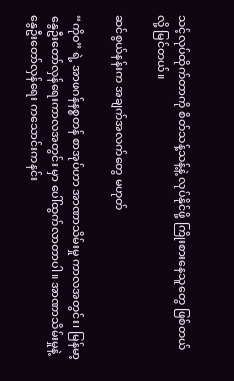သင့်လုပ်ထိုက်တာကို စိတ်သန့်သန့်နဲ့ လုပ်နိုင်ဖို့ ကြိုးစားနေသူတွေ ဖြစ်တယ်လို့ မြင်တယ်။

ဆင်စွယ်နန်းက အချက်အလက်တွေ မဟုတ်

“ကိုဝ” ရဲ့ အာဖဂန်နစ္စတန် စာအုပ်ဟာ အာဏာသိမ်းမှု ကာလအတွင်း၊ မြန်မာ့နွေဦးတော်လှန်ရေးကာလအတွင်း မှာ ပေါ်ထွက်လာတာပါ။ အာဏာသိမ်းမှုနဲ့ နွေဦးတော်လှန်ရေး ကသောင်းကနင်း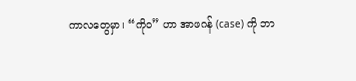ကာလတွေမှာ၊ “ကိုဝ” ဟာ အာဖဂန် (case) ကို ဘာ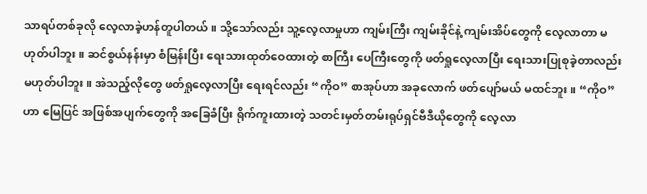သာရပ်တစ်ခုလို လေ့လာခဲ့ဟန်တူပါတယ်။ သို့သော်လည်း သူ့လေ့လာမှုဟာ ကျမ်းကြီး ကျမ်းခိုင်နဲ့ ကျမ်းအိပ်တွေကို လေ့လာတာ မဟုတ်ပါဘူး။ ဆင်စွယ်နန်းမှာ စံမြန်းပြီး ရေးသားထုတ်ဝေထားတဲ့ စာကြီး ပေကြီးတွေကို ဖတ်ရှုလေ့လာပြီး ရေးသားပြုစုခဲ့တာလည်း မဟုတ်ပါဘူး။ အဲသည့်လိုတွေ ဖတ်ရှုလေ့လာပြီး ရေးရင်လည်း “ကိုဝ” စာအုပ်ဟာ အခုလောက် ဖတ်ပျော်မယ် မထင်ဘူး။ “ကိုဝ”ဟာ မြေပြင် အဖြစ်အပျက်တွေကို အခြေခံပြီး ရိုက်ကူးထားတဲ့ သတင်းမှတ်တမ်းရုပ်ရှင်ဗီဒီယိုတွေကို လေ့လာ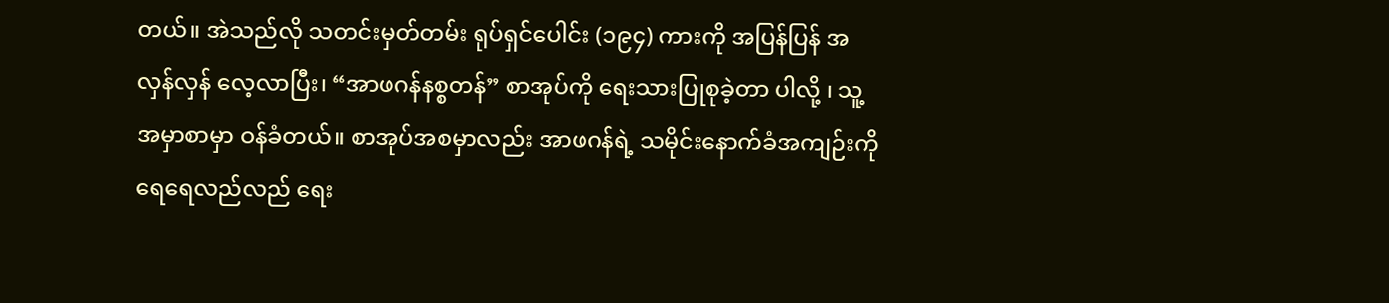တယ်။ အဲသည်လို သတင်းမှတ်တမ်း ရုပ်ရှင်ပေါင်း (၁၉၄) ကားကို အပြန်ပြန် အလှန်လှန် လေ့လာပြီး၊ “အာဖဂန်နစ္စတန်” စာအုပ်ကို ရေးသားပြုစုခဲ့တာ ပါလို့ ၊ သူ့ အမှာစာမှာ ဝန်ခံတယ်။ စာအုပ်အစမှာလည်း အာဖဂန်ရဲ့ သမိုင်းနောက်ခံအကျဉ်းကို ရေရေလည်လည် ရေး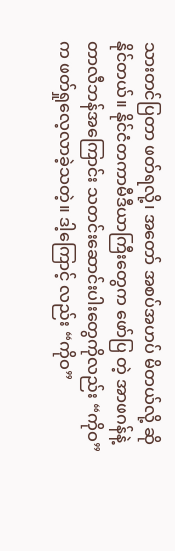သားတင်ပြတာ ဖတ်ရလို့၊ အတော် အစပ်အဟပ် မိတယ်လို့ ဆိုနိုင်တယ်။ နိုင်ငံတကာမီဒီယာကြီးတွေက ဖော်ပြ တဲ့ အာဖဂန်နဲ့ တာလီဘန်အကြောင်း သတင်းဆောင်းပါးတွေကိုလည်း “ကိုဝ” က ဖတ်ရှုလေ့လာခဲ့သတဲ့။ ဒါ့ကြောင့် လည်း “ကိုဝ”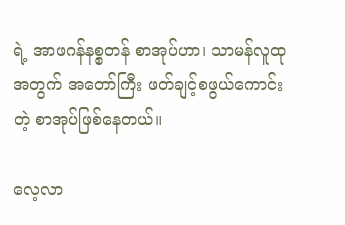ရဲ့ အာဖဂန်နစ္စတန် စာအုပ်ဟာ၊ သာမန်လူထုအတွက် အတော်ကြီး ဖတ်ချင့်စဖွယ်ကောင်းတဲ့ စာအုပ်ဖြစ်နေတယ်။

လေ့လာ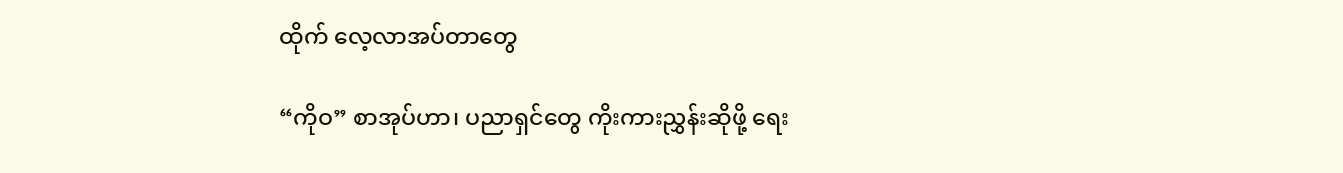ထိုက် လေ့လာအပ်တာတွေ

“ကိုဝ” စာအုပ်ဟာ၊ ပညာရှင်တွေ ကိုးကားညွှန်းဆိုဖို့ ရေး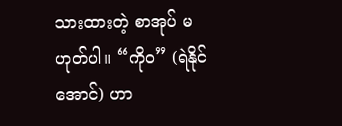သားထားတဲ့ စာအုပ် မဟုတ်ပါ။ “ကိုဝ” (ရဲနိုင်အောင်) ဟာ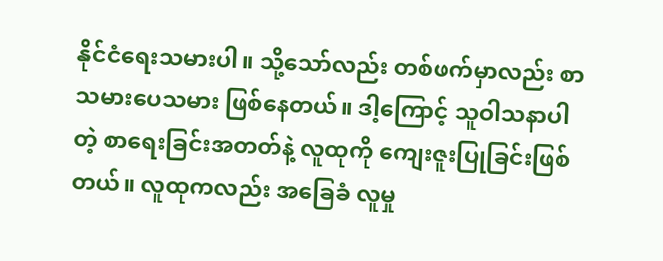နိုင်ငံရေးသမားပါ။ သို့သော်လည်း တစ်ဖက်မှာလည်း စာသမားပေသမား ဖြစ်နေတယ်။ ဒါ့ကြောင့် သူဝါသနာပါတဲ့ စာရေးခြင်းအတတ်နဲ့ လူထုကို ကျေးဇူးပြုခြင်းဖြစ်တယ်။ လူထုကလည်း အခြေခံ လူမှု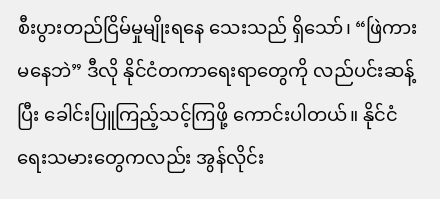စီးပွားတည်ငြိမ်မှုမျိုးရနေ သေးသည် ရှိသော်၊ “ဖြဲကားမနေဘဲ” ဒီလို နိုင်ငံတကာရေးရာတွေကို လည်ပင်းဆန့် ပြီး ခေါင်းပြူကြည့်သင့်ကြဖို့ ကောင်းပါတယ်။ နိုင်ငံရေးသမားတွေကလည်း အွန်လိုင်း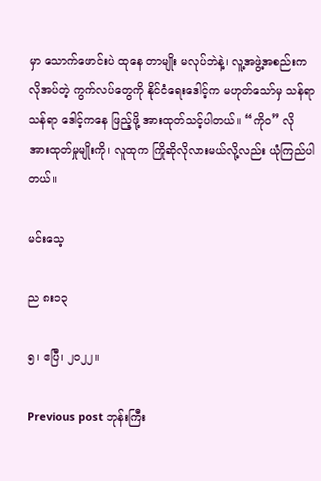မှာ သောက်ဖောင်းပဲ ထုနေ တာမျိုး မလုပ်ဘဲနဲ့၊ လူ့အဖွဲ့အစည်းက လိုအပ်တဲ့ ကွက်လပ်တွေကို နိုင်ငံရေးဒေါင့်က မဟုတ်သော်မှ သန်ရာသန်ရာ ဒေါင့်ကနေ ဖြည့်ဖို့ အားထုတ်သင့်ပါတယ်။ “ကိုဝ” လို အားထုတ်မှုမျိုးကို၊ လူထုက ကြိုဆိုလိုလားမယ်လို့လည်း ယုံကြည်ပါတယ်။

မင်းသေ့

ည ၈း၁၃

၅၊ ဧပြီ၊ ၂၀၂၂။

Previous post ဘုန်းကြီး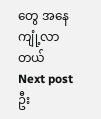တွေ အနေကျုံ့လာတယ်
Next post ဦး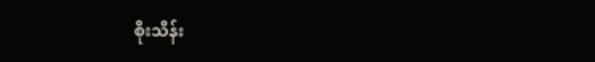စိုးသိန်း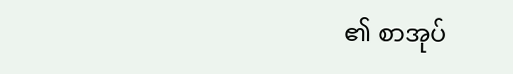၏ စာအုပ်